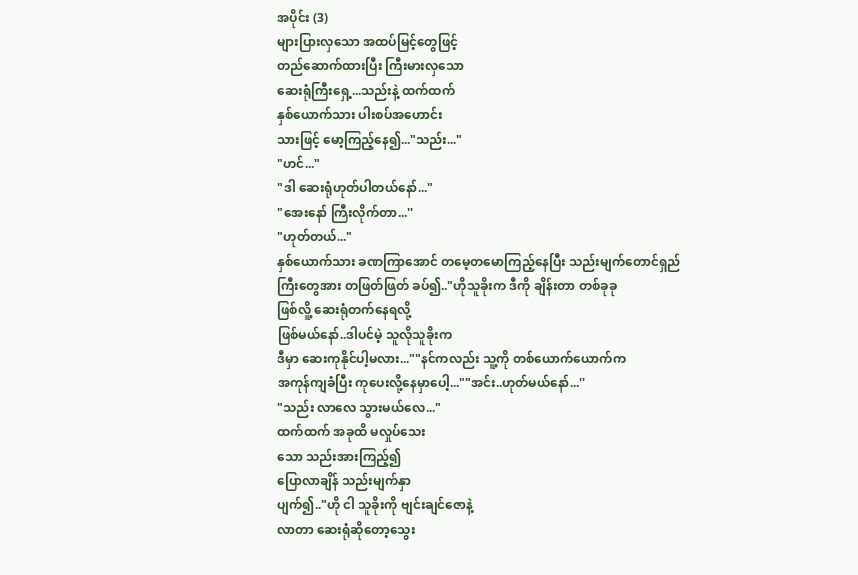အပိုင်း (3)
များပြားလှသော အထပ်မြင့်တွေဖြင့်
တည်ဆောက်ထားပြီး ကြီးမားလှသော
ဆေးရုံကြီးရှေ့...သည်းနဲ့ ထက်ထက်
နှစ်ယောက်သား ပါးစပ်အဟောင်း
သားဖြင့် မော့ကြည့်နေ၍..."သည်း..."
"ဟင်..."
"ဒါ ဆေးရုံဟုတ်ပါတယ်နော်..."
"အေးနော် ကြီးလိုက်တာ...''
"ဟုတ်တယ်..."
နှစ်ယောက်သား ခဏကြာအောင် တမေ့တမောကြည့်နေပြီး သည်းမျက်တောင်ရှည်
ကြီးတွေအား တဖြတ်ဖြတ် ခပ်၍.."ဟိုသူခိုးက ဒီကို ချိန်းတာ တစ်ခုခု
ဖြစ်လိူ့ ဆေးရုံတက်နေရလို့
ဖြစ်မယ်နော်..ဒါပင်မဲ့ သူလိုသူခိုးက
ဒီမှာ ဆေးကုနိုင်ပါ့မလား...""နင်ကလည်း သူ့ကို တစ်ယောက်ယောက်က
အကုန်ကျခံပြီး ကုပေးလို့နေမှာပေါ့...""အင်း..ဟုတ်မယ်နော်...''
"သည်း လာလေ သွားမယ်လေ..."
ထက်ထက် အခုထိ မလှုပ်သေး
သော သည်းအားကြည့်၍
ပြောလာချိန် သည်းမျက်နှာ
ပျက်၍.."ဟို ငါ သူခိုးကို ဗျင်းချင်ဇောနဲ့
လာတာ ဆေးရုံဆိုတော့သွေး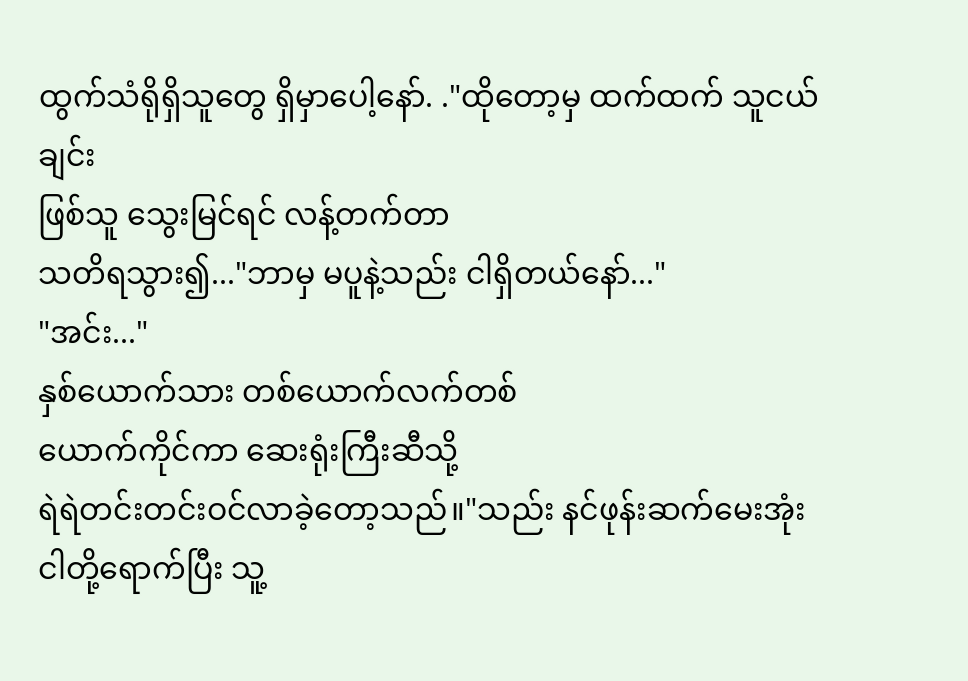ထွက်သံရိုရှိသူတွေ ရှိမှာပေါ့နော်. ."ထိုတော့မှ ထက်ထက် သူငယ်ချင်း
ဖြစ်သူ သွေးမြင်ရင် လန့်တက်တာ
သတိရသွား၍..."ဘာမှ မပူနဲ့သည်း ငါရှိတယ်နော်..."
"အင်း..."
နှစ်ယောက်သား တစ်ယောက်လက်တစ်
ယောက်ကိုင်ကာ ဆေးရုံးကြီးဆီသို့
ရဲရဲတင်းတင်းဝင်လာခဲ့တော့သည်။"သည်း နင်ဖုန်းဆက်မေးအုံး
ငါတို့ရောက်ပြီး သူ့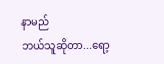နာမည်
ဘယ်သူဆိုတာ...ရော့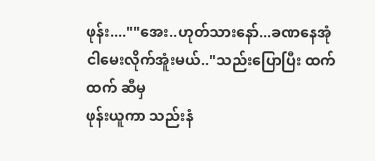ဖုန်း....""အေး..ဟုတ်သားနော်...ခဏနေအုံ
ငါမေးလိုက်အူံးမယ်.."သည်းပြောပြီး ထက်ထက် ဆီမှ
ဖုန်းယူကာ သည်းနံ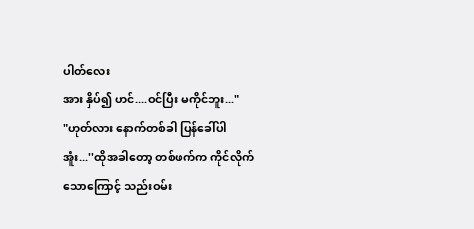ပါတ်လေး
အား နှိပ်၍ ဟင်....ဝင်ပြီး မကိုင်ဘူး..."
"ဟုတ်လား နောက်တစ်ခါ ပြန်ခေါ်ပါ
အူံး...''ထိုအခါတော့ တစ်ဖက်က ကိုင်လိုက်
သောကြောင့် သည်းဝမ်း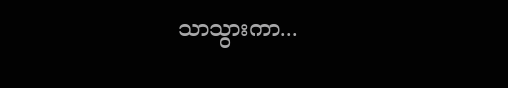သာသွားကာ...